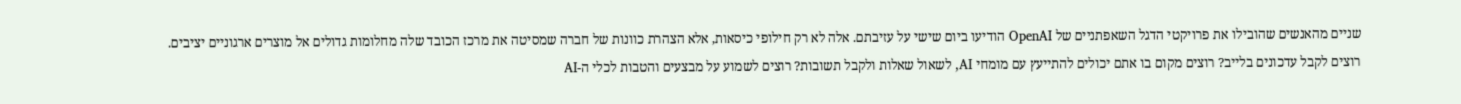שניים מהאנשים שהובילו את פרויקטי הדגל השאפתניים של OpenAI הודיעו ביום שישי על עזיבתם. אלה לא רק חילופי כיסאות, אלא הצהרת כוונות של חברה שמסיטה את מרכז הכובד שלה מחלומות גדולים אל מוצרים ארגוניים יציבים.
רוצים לקבל עדכונים בלייב? רוצים מקום בו אתם יכולים להתייעץ עם מומחי AI, לשאול שאלות ולקבל תשובות? רוצים לשמוע על מבצעים והטבות לכלי ה-AI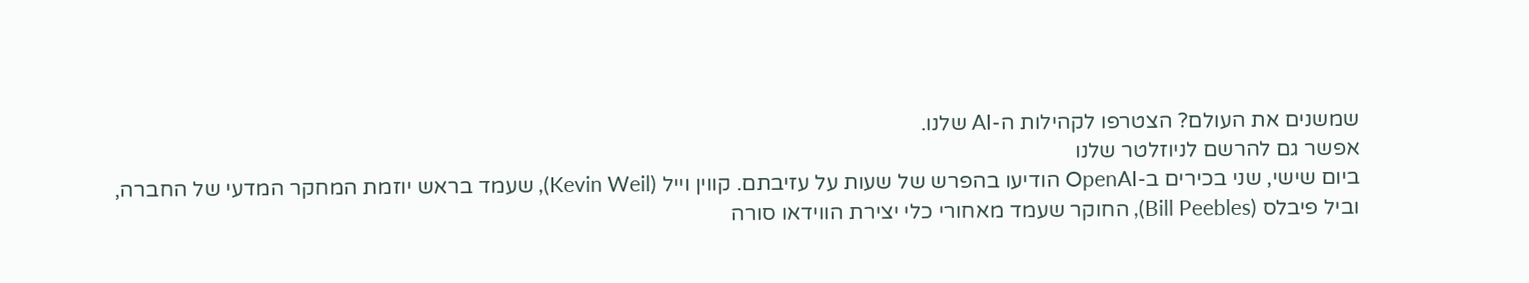שמשנים את העולם? הצטרפו לקהילות ה-AI שלנו.
אפשר גם להרשם לניוזלטר שלנו
ביום שישי, שני בכירים ב-OpenAI הודיעו בהפרש של שעות על עזיבתם. קווין וייל (Kevin Weil), שעמד בראש יוזמת המחקר המדעי של החברה, וביל פיבלס (Bill Peebles), החוקר שעמד מאחורי כלי יצירת הווידאו סורה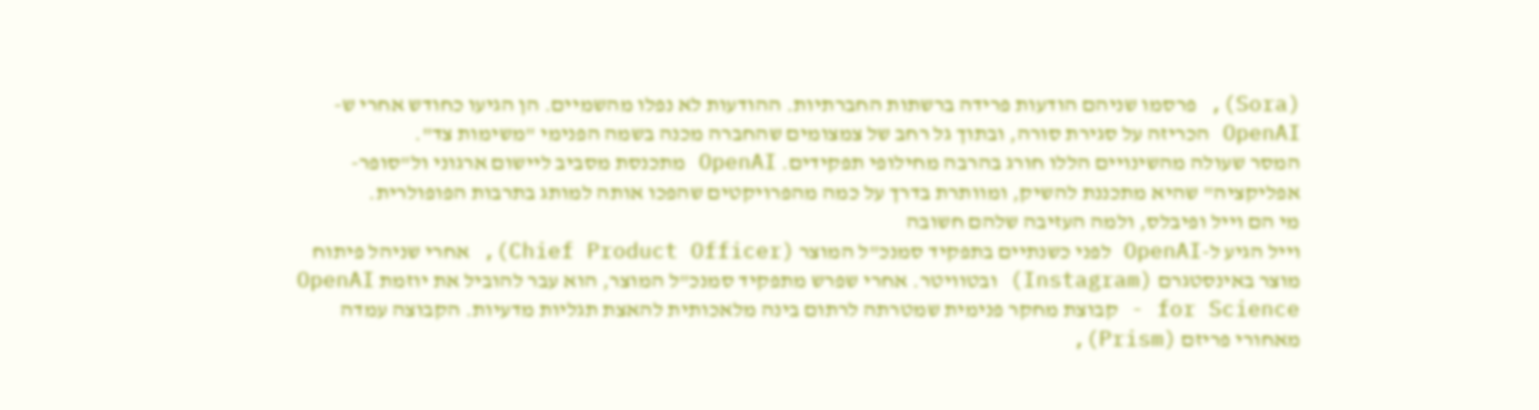(Sora), פרסמו שניהם הודעות פרידה ברשתות החברתיות. ההודעות לא נפלו מהשמיים. הן הגיעו כחודש אחרי ש-OpenAI הכריזה על סגירת סורה, ובתוך גל רחב של צמצומים שהחברה מכנה בשמה הפנימי "משימות צד".
המסר שעולה מהשינויים הללו חורג בהרבה מחילופי תפקידים. OpenAI מתכנסת מסביב ליישום ארגוני ול"סופר-אפליקציה" שהיא מתכננת להשיק, ומוותרת בדרך על כמה מהפרויקטים שהפכו אותה למותג בתרבות הפופולרית.
מי הם וייל ופיבלס, ולמה העזיבה שלהם חשובה
וייל הגיע ל-OpenAI לפני כשנתיים בתפקיד סמנכ"ל המוצר (Chief Product Officer), אחרי שניהל פיתוח מוצר באינסטגרם (Instagram) ובטוויטר. אחרי שפרש מתפקיד סמנכ"ל המוצר, הוא עבר להוביל את יוזמת OpenAI for Science - קבוצת מחקר פנימית שמטרתה לרתום בינה מלאכותית להאצת תגליות מדעיות. הקבוצה עמדה מאחורי פריזם (Prism),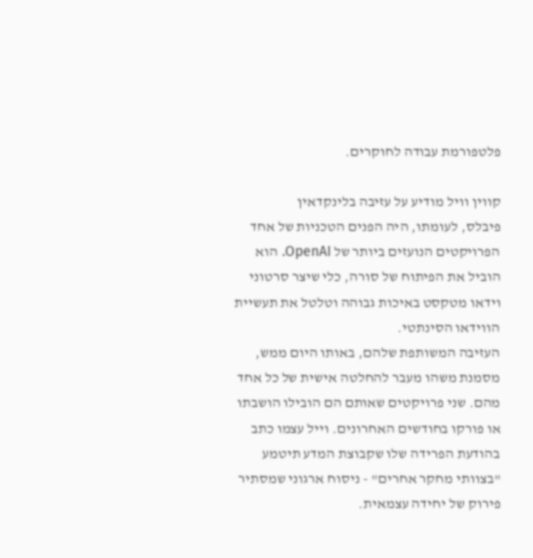פלטפורמת עבודה לחוקרים.

קווין וויל מודיע על עזיבה בלינקדאין
פיבלס, לעומתו, היה הפנים הטכניות של אחד הפרויקטים הנועזים ביותר של OpenAI. הוא הוביל את הפיתוח של סורה, כלי שיצר סרטוני וידאו מטקסט באיכות גבוהה וטלטל את תעשיית הווידאו הסינתטי.
העזיבה המשותפת שלהם, באותו היום ממש, מסמנת משהו מעבר להחלטה אישית של כל אחד מהם. שני פרויקטים שאותם הם הובילו הושבתו או פורקו בחודשים האחרונים. וייל עצמו כתב בהודעת הפרידה שלו שקבוצת המדע תיטמע "בצוותי מחקר אחרים" - ניסוח ארגוני שמסתיר פירוק של יחידה עצמאית.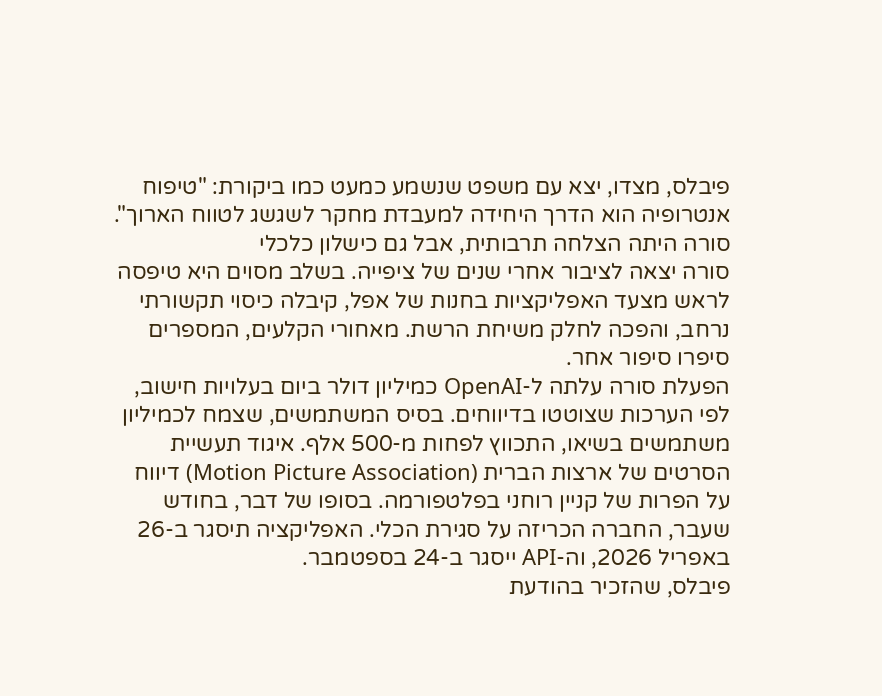פיבלס, מצדו, יצא עם משפט שנשמע כמעט כמו ביקורת: "טיפוח אנטרופיה הוא הדרך היחידה למעבדת מחקר לשגשג לטווח הארוך".
סורה היתה הצלחה תרבותית, אבל גם כישלון כלכלי
סורה יצאה לציבור אחרי שנים של ציפייה. בשלב מסוים היא טיפסה לראש מצעד האפליקציות בחנות של אפל, קיבלה כיסוי תקשורתי נרחב, והפכה לחלק משיחת הרשת. מאחורי הקלעים, המספרים סיפרו סיפור אחר.
הפעלת סורה עלתה ל-OpenAI כמיליון דולר ביום בעלויות חישוב, לפי הערכות שצוטטו בדיווחים. בסיס המשתמשים, שצמח לכמיליון משתמשים בשיאו, התכווץ לפחות מ-500 אלף. איגוד תעשיית הסרטים של ארצות הברית (Motion Picture Association) דיווח על הפרות של קניין רוחני בפלטפורמה. בסופו של דבר, בחודש שעבר, החברה הכריזה על סגירת הכלי. האפליקציה תיסגר ב-26 באפריל 2026, וה-API ייסגר ב-24 בספטמבר.
פיבלס, שהזכיר בהודעת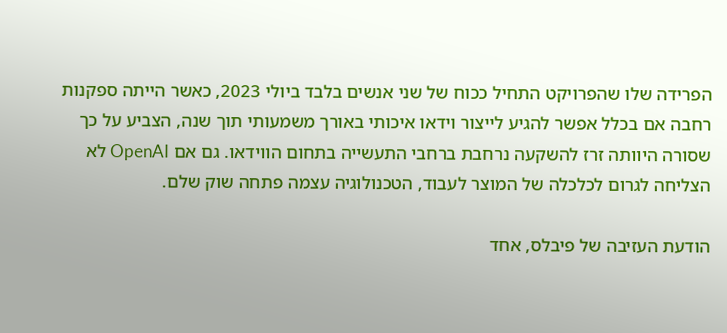הפרידה שלו שהפרויקט התחיל ככוח של שני אנשים בלבד ביולי 2023, כאשר הייתה ספקנות רחבה אם בכלל אפשר להגיע לייצור וידאו איכותי באורך משמעותי תוך שנה, הצביע על כך שסורה היוותה זרז להשקעה נרחבת ברחבי התעשייה בתחום הווידאו. גם אם OpenAI לא הצליחה לגרום לכלכלה של המוצר לעבוד, הטכנולוגיה עצמה פתחה שוק שלם.

הודעת העזיבה של פיבלס, אחד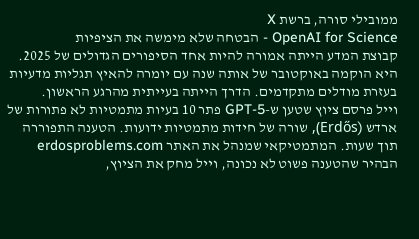ממובילי סורה, ברשת X
OpenAI for Science - הבטחה שלא מימשה את הציפיות
קבוצת המדע הייתה אמורה להיות אחד הסיפורים הגדולים של 2025. היא הוקמה באוקטובר של אותה שנה עם יומרה להאיץ תגליות מדעיות בעזרת מודלים מתקדמים. הדרך הייתה בעייתית מהרגע הראשון.
וייל פרסם ציוץ שטען ש-GPT-5 פתר 10 בעיות מתמטיות לא פתורות של ארדש (Erdős), שורה של חידות מתמטיות ידועות. הטענה התפוררה תוך שעות. המתמטיקאי שמנהל את האתר erdosproblems.com הבהיר שהטענה פשוט לא נכונה, וייל מחק את הציוץ,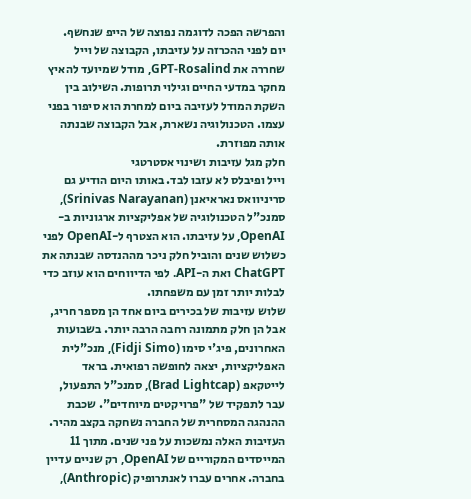והפרשה הפכה לדוגמה נפוצה של הייפ שנחשף.
יום לפני ההכרזה על עזיבתו, הקבוצה של וייל שחררה את GPT-Rosalind, מודל שמיועד להאיץ מחקר במדעי החיים וגילוי תרופות. השילוב בין השקת המודל לעזיבה ביום למחרת הוא סיפור בפני עצמו. הטכנולוגיה נשארת, אבל הקבוצה שבנתה אותה מפוזרת.
חלק מגל עזיבות ושינוי אסטרטגי
וייל ופיבלס לא עזבו לבד. באותו היום הודיע גם סריניוואס נאראיאנן (Srinivas Narayanan), סמנכ"ל הטכנולוגיה של אפליקציות ארגוניות ב-OpenAI, על עזיבתו. הוא הצטרף ל-OpenAI לפני כשלוש שנים והוביל חלק ניכר מההנדסה שבנתה את ChatGPT ואת ה-API. לפי הדיווחים הוא עוזב כדי לבלות יותר זמן עם משפחתו.
שלוש עזיבות של בכירים ביום אחד הן מספר חריג, אבל הן חלק מתמונה רחבה הרבה יותר. בשבועות האחרונים, פיג'י סימו (Fidji Simo), מנכ"לית האפליקציות, יצאה לחופשה רפואית. בראד לייטקאפ (Brad Lightcap), סמנכ"ל התפעול, עבר לתפקיד של "פרויקטים מיוחדים". שכבת ההנהגה המסחרית של החברה נשחקה בקצב מהיר.
העזיבות האלה נמשכות על פני שנים. מתוך 11 המייסדים המקוריים של OpenAI, רק שניים עדיין בחברה. אחרים עברו לאנתרופיק (Anthropic),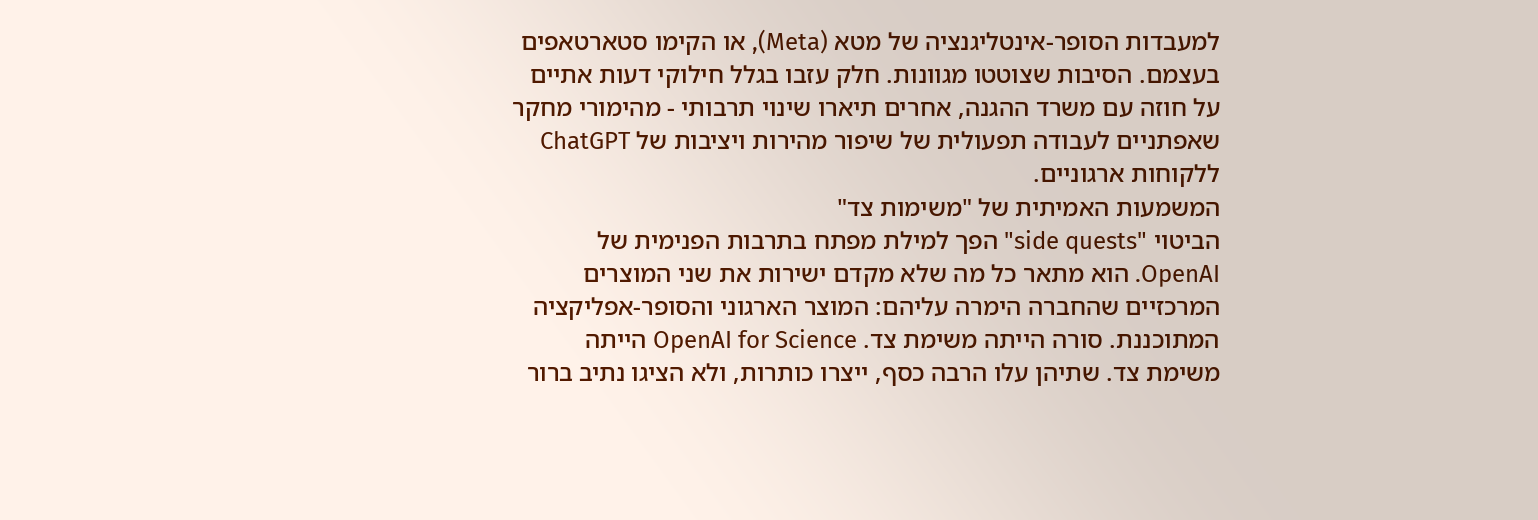למעבדות הסופר-אינטליגנציה של מטא (Meta), או הקימו סטארטאפים בעצמם. הסיבות שצוטטו מגוונות. חלק עזבו בגלל חילוקי דעות אתיים על חוזה עם משרד ההגנה, אחרים תיארו שינוי תרבותי - מהימורי מחקר שאפתניים לעבודה תפעולית של שיפור מהירות ויציבות של ChatGPT ללקוחות ארגוניים.
המשמעות האמיתית של "משימות צד"
הביטוי "side quests" הפך למילת מפתח בתרבות הפנימית של OpenAI. הוא מתאר כל מה שלא מקדם ישירות את שני המוצרים המרכזיים שהחברה הימרה עליהם: המוצר הארגוני והסופר-אפליקציה המתוכננת. סורה הייתה משימת צד. OpenAI for Science הייתה משימת צד. שתיהן עלו הרבה כסף, ייצרו כותרות, ולא הציגו נתיב ברור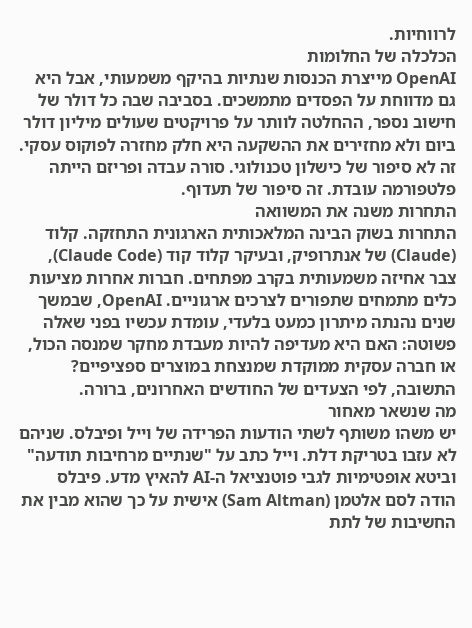לרווחיות.
הכלכלה של החלומות
OpenAI מייצרת הכנסות שנתיות בהיקף משמעותי, אבל היא גם מדווחת על הפסדים מתמשכים. בסביבה שבה כל דולר של חישוב נספר, ההחלטה לוותר על פרויקטים שעולים מיליון דולר ביום ולא מחזירים את ההשקעה היא חלק מחזרה לפוקוס עסקי. זה לא סיפור של כישלון טכנולוגי. סורה עבדה ופריזם הייתה פלטפורמה עובדת. זה סיפור של תעדוף.
התחרות משנה את המשוואה
התחרות בשוק הבינה המלאכותית הארגונית התחזקה. קלוד (Claude) של אנתרופיק, ובעיקר קלוד קוד (Claude Code), צבר אחיזה משמעותית בקרב מפתחים. חברות אחרות מציעות כלים מתמחים שתפורים לצרכים ארגוניים. OpenAI, שבמשך שנים נהנתה מיתרון כמעט בלעדי, עומדת עכשיו בפני שאלה פשוטה: האם היא מעדיפה להיות מעבדת מחקר שמנסה הכול, או חברה עסקית ממוקדת שמנצחת במוצרים ספציפיים?
התשובה, לפי הצעדים של החודשים האחרונים, ברורה.
מה שנשאר מאחור
יש משהו משותף לשתי הודעות הפרידה של וייל ופיבלס. שניהם לא עזבו בטריקת דלת. וייל כתב על "שנתיים מרחיבות תודעה" וביטא אופטימיות לגבי פוטנציאל ה-AI להאיץ מדע. פיבלס הודה לסם אלטמן (Sam Altman) אישית על כך שהוא מבין את החשיבות של לתת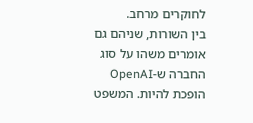לחוקרים מרחב.
בין השורות, שניהם גם אומרים משהו על סוג החברה ש-OpenAI הופכת להיות. המשפט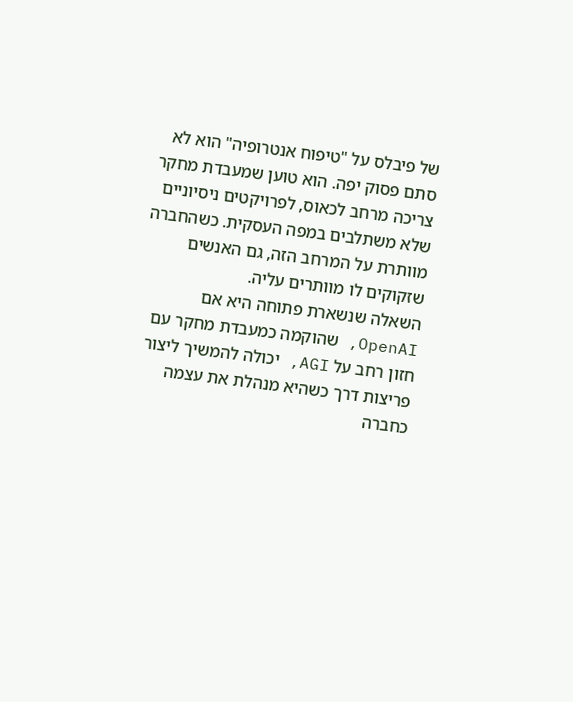של פיבלס על "טיפוח אנטרופיה" הוא לא סתם פסוק יפה. הוא טוען שמעבדת מחקר צריכה מרחב לכאוס, לפרויקטים ניסיוניים שלא משתלבים במפה העסקית. כשהחברה מוותרת על המרחב הזה, גם האנשים שזקוקים לו מוותרים עליה.
השאלה שנשארת פתוחה היא אם OpenAI, שהוקמה כמעבדת מחקר עם חזון רחב על AGI, יכולה להמשיך ליצור פריצות דרך כשהיא מנהלת את עצמה כחברה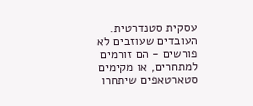עסקית סטנדרטית. העובדים שעוזבים לא פורשים - הם זורמים למתחרים, או מקימים סטארטאפים שיתחרו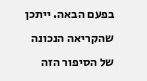בפעם הבאה. ייתכן שהקריאה הנכונה של הסיפור הזה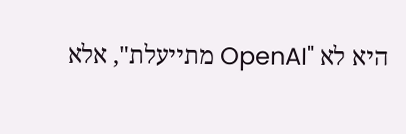היא לא "OpenAI מתייעלת", אלא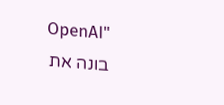"OpenAI בונה את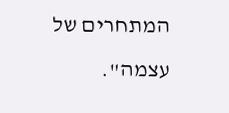המתחרים של עצמה".